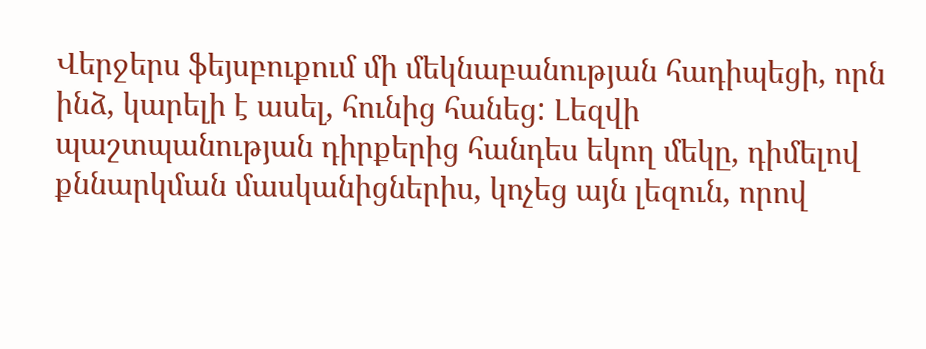Վերջերս ֆեյսբուքում մի մեկնաբանության հադիպեցի, որն ինձ, կարելի է ասել, հունից հանեց: Լեզվի պաշտպանության դիրքերից հանդես եկող մեկը, դիմելով քննարկման մասկանիցներիս, կոչեց այն լեզուն, որով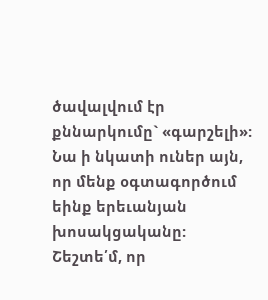ծավալվում էր քննարկումը` «գարշելի»: Նա ի նկատի ուներ այն, որ մենք օգտագործում եինք երեւանյան խոսակցականը: Շեշտե՛մ, որ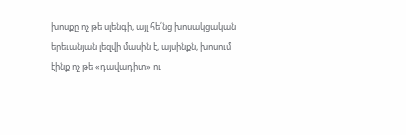խոսքը ոչ թե սլենգի, այլ հե՛նց խոսակցական երեւանյան լեզվի մասին է, այսինքն, խոսում էինք ոչ թե «դավադիտ» ու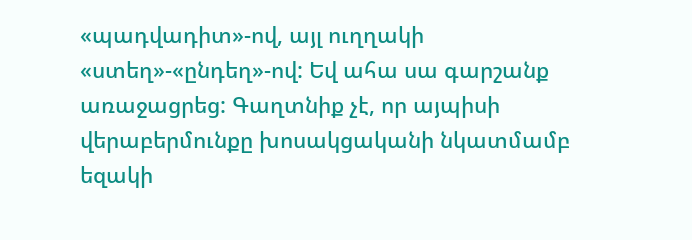«պադվադիտ»-ով, այլ ուղղակի «ստեղ»-«ընդեղ»-ով: Եվ ահա սա գարշանք առաջացրեց: Գաղտնիք չէ, որ այպիսի վերաբերմունքը խոսակցականի նկատմամբ եզակի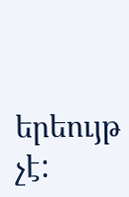երեույթ չէ: